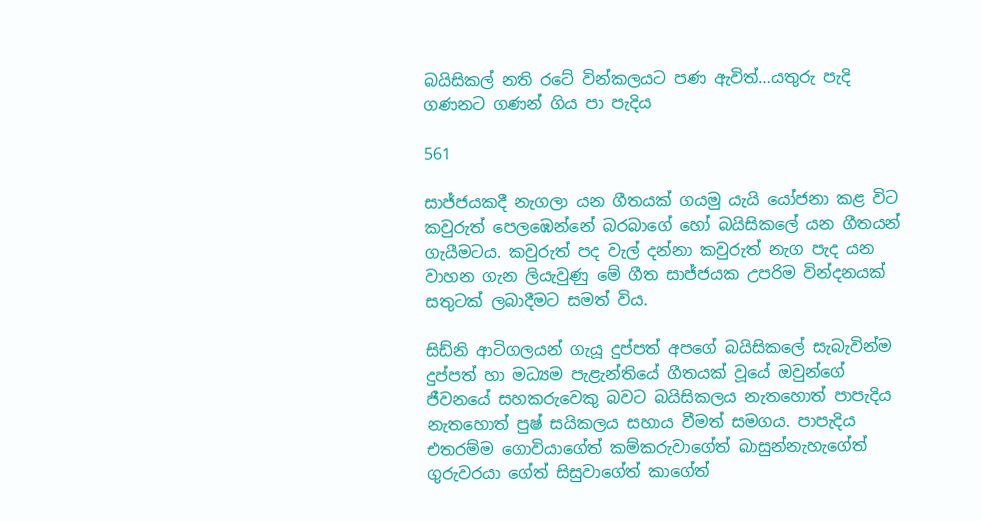බයිසිකල් නති රටේ වින්කලයට පණ ඇවිත්…යතුරු පැදි ගණනට ගණන් ගිය පා පැදිය

561

සාජ්ජයකදී නැගලා යන ගීතයක් ගයමු යැයි යෝජනා කළ විට කවුරුත් පෙලඹෙන්නේ බරබාගේ හෝ බයිසිකලේ යන ගීතයන් ගැයීමටය. කවුරුත් පද වැල් දන්නා කවුරුත් නැග පැද යන වාහන ගැන ලියැවුණු මේ ගීත සාජ්ජයක උපරිම වින්දනයක් සතුටක් ලබාදීමට සමත් විය.

සිඩ්නි ආටිගලයන් ගැයූ දුප්පත් අපගේ බයිසිකලේ සැබැවින්ම දුප්පත් හා මධ්‍යම පැළැන්තියේ ගීතයක් වූයේ ඔවුන්ගේ ජීවනයේ සහකරුවෙකු බවට බයිසිකලය නැතහොත් පාපැදිය නැතහොත් පුෂ් සයිකලය සහාය වීමත් සමගය. පාපැදිය එතරම්ම ගොවියාගේත් කම්කරුවාගේත් බාසුන්නැහැගේත් ගුරුවරයා ගේත් සිසුවාගේත් කාගේත්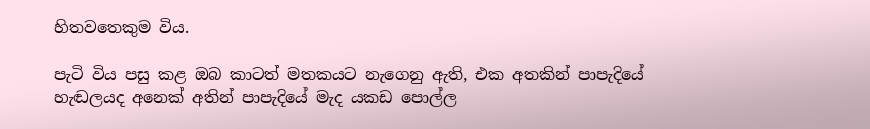හිතවතෙකුම විය.

පැටි විය පසු කළ ඔබ කාටත් මතකයට නැගෙනු ඇති, එක අතකින් පාපැදියේ හැඬලයද අනෙක් අතින් පාපැදියේ මැද යකඩ පොල්ල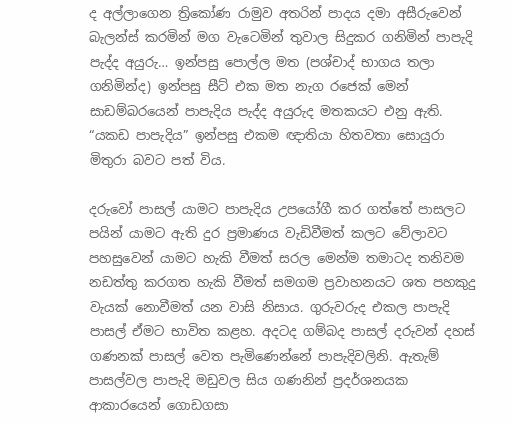ද අල්ලාගෙන ත්‍රිකෝණ රාමුව අතරින් පාදය දමා අසීරුවෙන් බැලන්ස් කරමින් මග වැටෙමින් තුවාල සිදුකර ගනිමින් පාපැදි පැද්ද අයුරු… ඉන්පසු පොල්ල මත (පශ්චාද් භාගය තලා ගනිමින්ද) ඉන්පසු සීට් එක මත නැග රජෙක් මෙන් සාඩම්බරයෙන් පාපැදිය පැද්ද අයුරුද මතකයට එනු ඇති. “යකඩ පාපැදිය” ඉන්පසු එකම ඥාතියා හිතවතා සොයුරා මිතුරා බවට පත් විය.

දරුවෝ පාසල් යාමට පාපැදිය උපයෝගී කර ගත්තේ පාසලට පයින් යාමට ඇති දුර ප්‍රමාණය වැඩිවීමත් කලට වේලාවට පහසුවෙන් යාමට හැකි වීමත් සරල මෙන්ම තමාටද තනිවම නඩත්තු කරගත හැකි වීමත් සමගම ප්‍රවාහනයට ශත පහකුදු වැයක් නොවීමත් යන වාසි නිසාය. ගුරුවරුද එකල පාපැදි පාසල් ඒමට භාවිත කළහ. අදටද ගම්බද පාසල් දරුවන් දහස් ගණනක් පාසල් වෙත පැමිණෙන්නේ පාපැදිවලිනි. ඇතැම් පාසල්වල පාපැදි මඩුවල සිය ගණනින් ප්‍රදර්ශනයක ආකාරයෙන් ගොඩගසා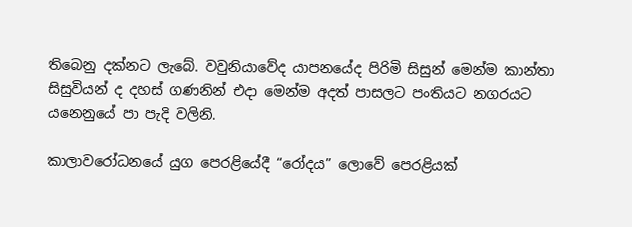තිබෙනු දක්නට ලැබේ. වවුනියාවේද යාපනයේද පිරිමි සිසුන් මෙන්ම කාන්තා සිසුවියන් ද දහස් ගණනින් එදා මෙන්ම අදත් පාසලට පංතියට නගරයට යනෙනුයේ පා පැදි වලිනි.

කාලාවරෝධනයේ යුග පෙරළියේදී “රෝදය” ලොවේ පෙරළියක්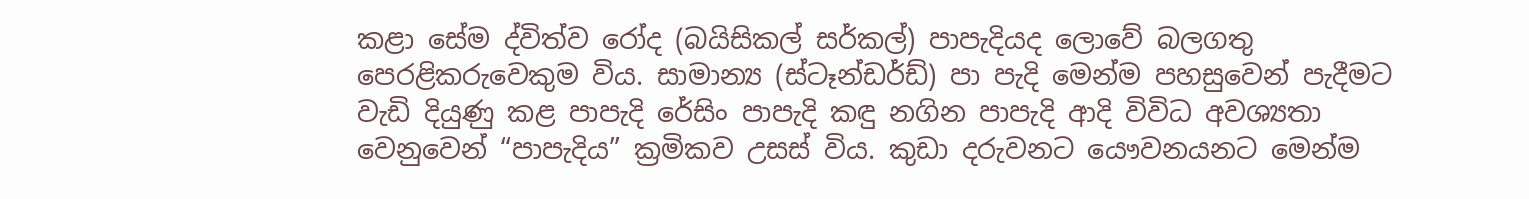කළා සේම ද්විත්ව රෝද (බයිසිකල් සර්කල්) පාපැදියද ලොවේ බලගතු පෙරළිකරුවෙකුම විය. සාමාන්‍ය (ස්ටෑන්ඩර්ඩ්) පා පැදි මෙන්ම පහසුවෙන් පැදීමට වැඩි දියුණු කළ පාපැදි රේසිං පාපැදි කඳු නගින පාපැදි ආදි විවිධ අවශ්‍යතා වෙනුවෙන් “පාපැදිය” ක්‍රමිකව උසස් විය. කුඩා දරුවනට යෞවනයනට මෙන්ම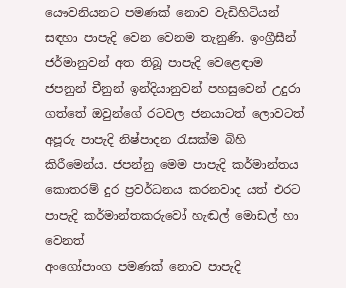යෞවනියනට පමණක් නොව වැඩිහිටියන් සඳහා පාපැදි වෙන වෙනම තැනුණි. ඉංග්‍රීසීන් ජර්මානුවන් අත තිබූ පාපැදි වෙළෙඳාම ජපනුන් චීනුන් ඉන්දියානුවන් පහසුවෙන් උදුරා ගත්තේ ඔවුන්ගේ රටවල ජනයාටත් ලොවටත් අපූරු පාපැදි නිෂ්පාදන රැසක්ම බිහි කිරීමෙන්ය. ජපන්නු මෙම පාපැදි කර්මාන්තය කොතරම් දුර ප්‍රවර්ධනය කරනවාද යත් එරට පාපැදි කර්මාන්තකරුවෝ හැඬල් මොඩල් හා වෙනත්
අංගෝපාංග පමණක් නොව පාපැදි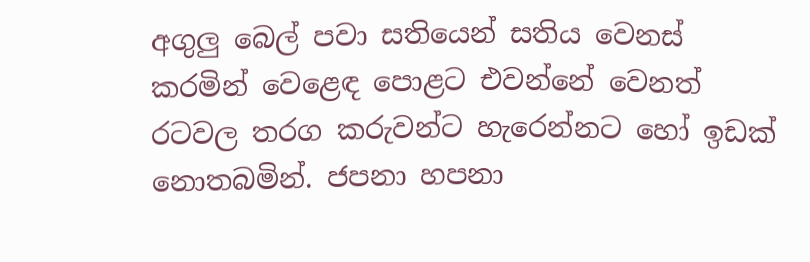අගුලු බෙල් පවා සතියෙන් සතිය වෙනස් කරමින් වෙළෙඳ පොළට එවන්නේ වෙනත් රටවල තරග කරුවන්ට හැරෙන්නට හෝ ඉඩක් නොතබමින්. ජපනා හපනා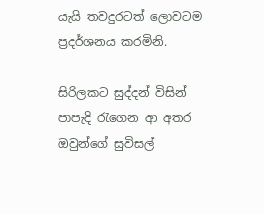යැයි තවදුරටත් ලොවටම ප්‍රදර්ශනය කරමිනි.

සිරිලකට සුද්දන් විසින් පාපැදි රැගෙන ආ අතර ඔවුන්ගේ සුවිසල්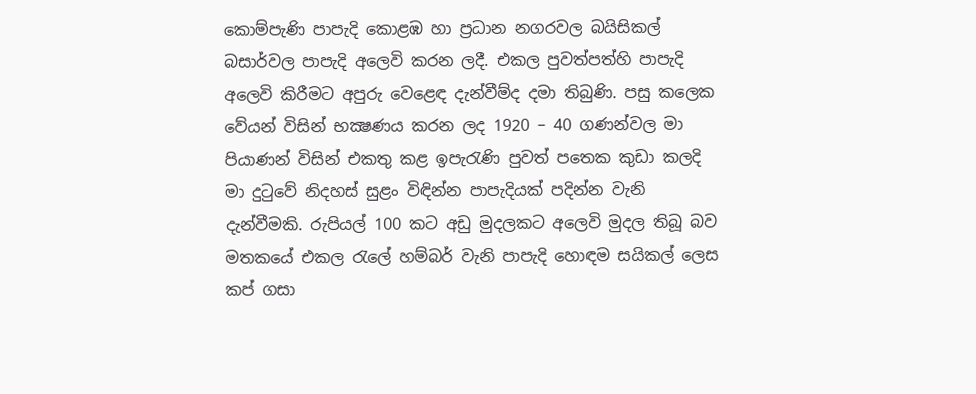කොම්පැණි පාපැදි කොළඹ හා ප්‍රධාන නගරවල බයිසිකල් බසාර්වල පාපැදි අලෙවි කරන ලදී. එකල පුවත්පත්හි පාපැදි අලෙවි කිරීමට අපුරු වෙළෙඳ දැන්වීම්ද දමා තිබුණි. පසු කලෙක වේයන් විසින් භක්‍ෂණය කරන ලද 1920 – 40 ගණන්වල මා පියාණන් විසින් එකතු කළ ඉපැරැණි පුවත් පතෙක කුඩා කලදි මා දුටුවේ නිදහස් සුළං විඳින්න පාපැදියක් පදින්න වැනි දැන්වීමකි. රුපියල් 100 කට අඩු මුදලකට අලෙවි මුදල තිබූ බව මතකයේ එකල රැලේ හම්බර් වැනි පාපැදි හොඳම සයිකල් ලෙස කප් ගසා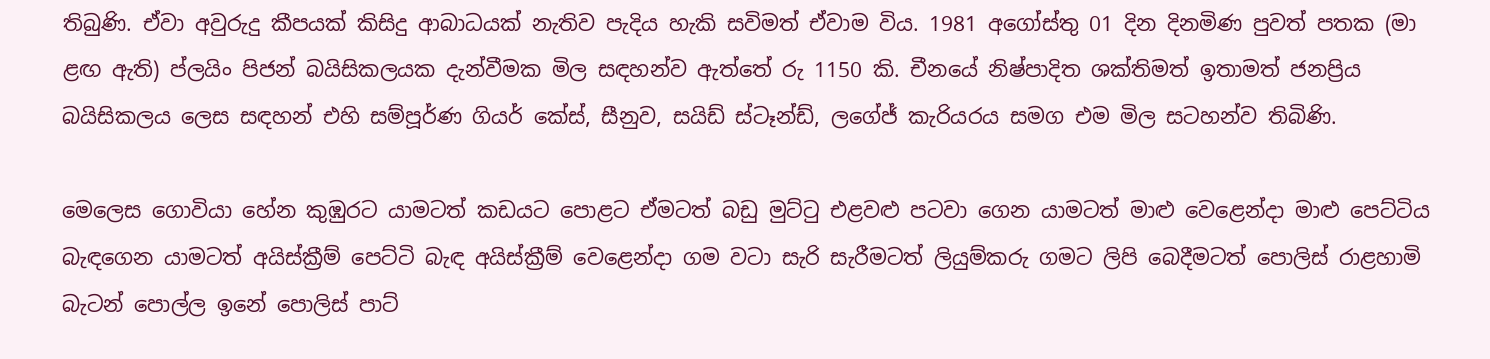තිබුණි. ඒවා අවුරුදු කීපයක් කිසිදු ආබාධයක් නැතිව පැදිය හැකි සවිමත් ඒවාම විය. 1981 අගෝස්තු 01 දින දිනමිණ පුවත් පතක (මා ළඟ ඇති) ප්ලයිං පිජන් බයිසිකලයක දැන්වීමක මිල සඳහන්ව ඇත්තේ රු 1150 කි. චීනයේ නිෂ්පාදිත ශක්තිමත් ඉතාමත් ජනප්‍රිය බයිසිකලය ලෙස සඳහන් එහි සම්පූර්ණ ගියර් කේස්, සීනුව, සයිඩ් ස්ටෑන්ඩ්, ලගේජ් කැරියරය සමග එම මිල සටහන්ව තිබිණි.

මෙලෙස ගොවියා හේන කුඹුරට යාමටත් කඩයට පොළට ඒමටත් බඩු මුට්ටු එළවළු පටවා ගෙන යාමටත් මාළු වෙළෙන්දා මාළු පෙට්ටිය බැඳගෙන යාමටත් අයිස්ක්‍රීම් පෙට්ටි බැඳ අයිස්ක්‍රීම් වෙළෙන්දා ගම වටා සැරි සැරීමටත් ලියුම්කරු ගමට ලිපි බෙදීමටත් පොලිස් රාළහාමි බැටන් පොල්ල ඉනේ පොලිස් පාට්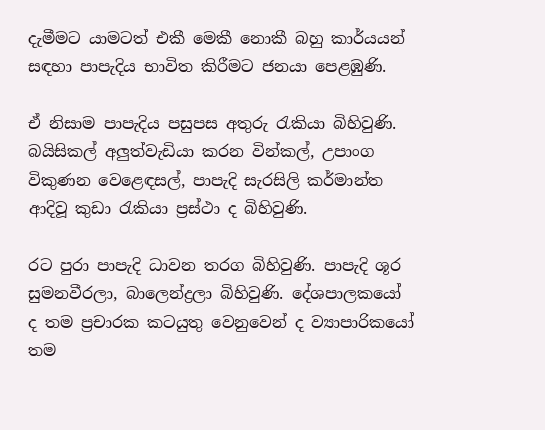දැමීමට යාමටත් එකී මෙකී නොකී බහු කාර්යයන් සඳහා පාපැදිය භාවිත කිරීමට ජනයා පෙළඹුණි.

ඒ නිසාම පාපැදිය පසුපස අතුරු රැකියා බිහිවුණි. බයිසිකල් අලුත්වැඩියා කරන වින්කල්, උපාංග විකුණන වෙළෙඳසල්, පාපැදි සැරසිලි කර්මාන්ත ආදිවූ කුඩා රැකියා ප්‍රස්ථා ද බිහිවුණි.

රට පුරා පාපැදි ධාවන තරග බිහිවුණි. පාපැදි ශූර සුමනවීරලා, බාලෙන්ද්‍රලා බිහිවුණි. දේශපාලකයෝ ද තම ප්‍රචාරක කටයුතු වෙනුවෙන් ද ව්‍යාපාරිකයෝ තම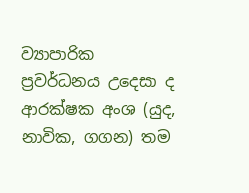ව්‍යාපාරික ප්‍රවර්ධනය උදෙසා ද ආරක්ෂක අංශ (යුද, නාවික, ගගන) තම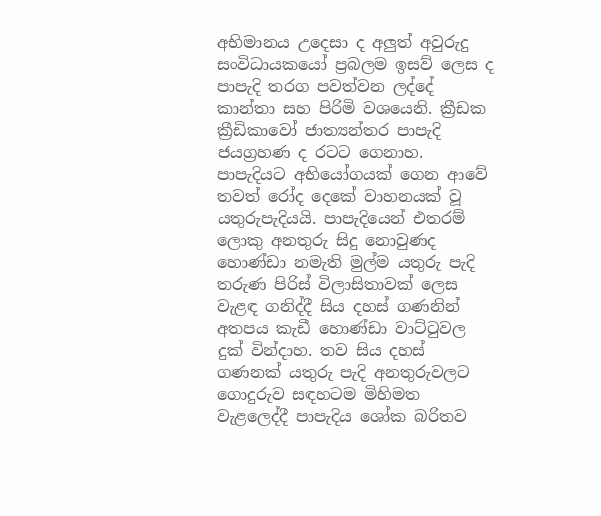අභිමානය උදෙසා ද අලුත් අවුරුදු සංවිධායකයෝ ප්‍රබලම ඉසව් ලෙස ද පාපැදි තරග පවත්වන ලද්දේ කාන්තා සහ පිරිමි වශයෙනි. ක්‍රීඩක ක්‍රීඩිකාවෝ ජාත්‍යන්තර පාපැදි ජයග්‍රහණ ද රටට ගෙනාහ. පාපැදියට අභියෝගයක් ගෙන ආවේ තවත් රෝද දෙකේ වාහනයක් වූ යතුරුපැදියයි. පාපැදියෙන් එතරම් ලොකු අනතුරු සිදු නොවුණද හොණ්ඩා නමැති මුල්ම යතුරු පැදි තරුණ පිරිස් විලාසිතාවක් ලෙස වැළඳ ගනිද්දී සිය දහස් ගණනින් අතපය කැඩී හොණ්ඩා වාට්ටුවල දුක් වින්දාහ. තව සිය දහස් ගණනක් යතුරු පැදි අනතුරුවලට ගොදුරුව සඳහටම මිහිමත වැළලෙද්දී පාපැදිය ශෝක බරිතව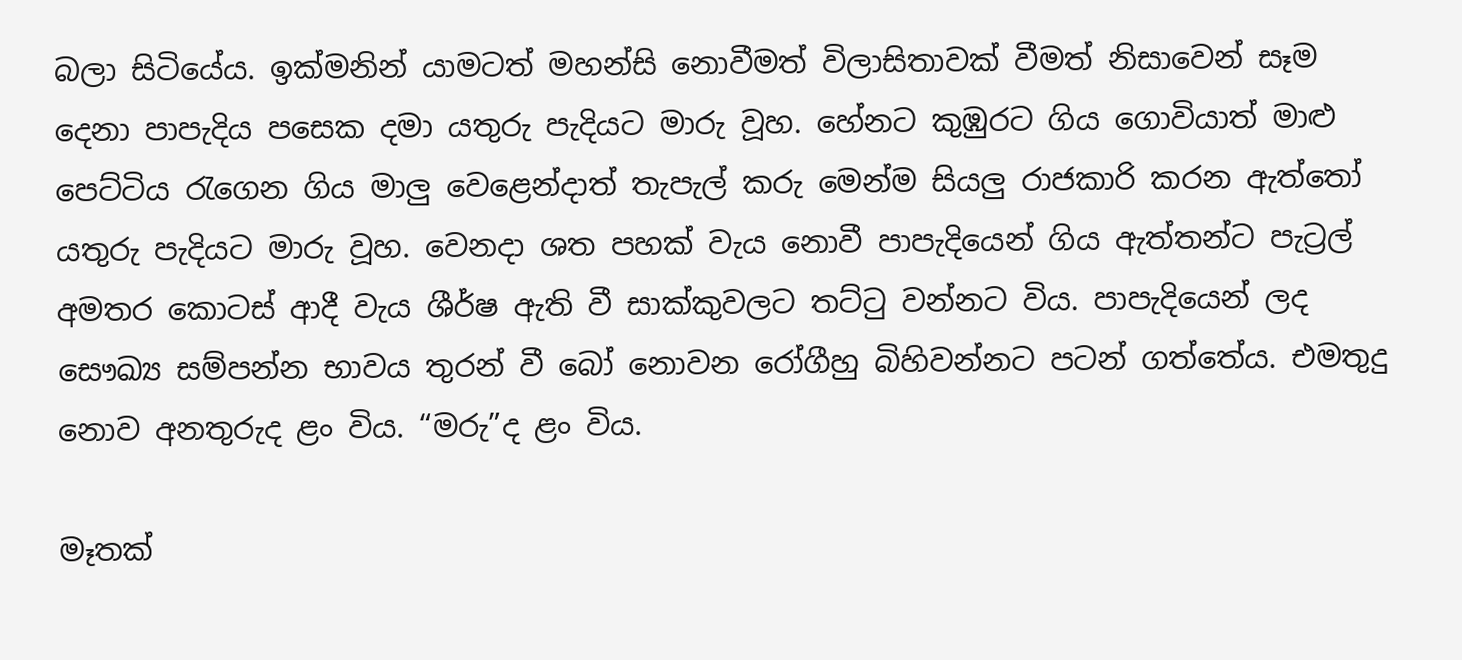බලා සිටියේය. ඉක්මනින් යාමටත් මහන්සි නොවීමත් විලාසිතාවක් වීමත් නිසාවෙන් සෑම දෙනා පාපැදිය පසෙක දමා යතුරු පැදියට මාරු වූහ. හේනට කුඹුරට ගිය ගොවියාත් මාළු පෙට්ටිය රැගෙන ගිය මාලු වෙළෙන්දාත් තැපැල් කරු මෙන්ම සියලු රාජකාරි කරන ඇත්තෝ යතුරු පැදියට මාරු වූහ. වෙනදා ශත පහක් වැය නොවී පාපැදියෙන් ගිය ඇත්තන්ට පැට්‍රල් අමතර කොටස් ආදී වැය ශීර්ෂ ඇති වී සාක්කුවලට තට්ටු වන්නට විය. පාපැදියෙන් ලද සෞඛ්‍ය සම්පන්න භාවය තුරන් වී බෝ නොවන රෝගීහු බිහිවන්නට පටන් ගත්තේය. එමතුදු නොව අනතුරුද ළං විය. “මරු”ද ළං විය.

මෑතක්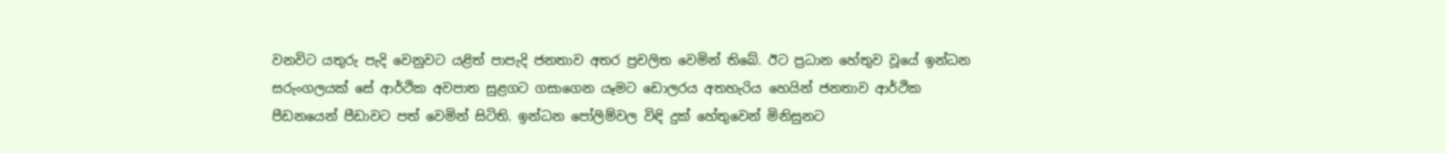වනවිට යතුරු පැදි වෙනුවට යළිත් පාපැදි ජනතාව අතර ප්‍රචලිත වෙමින් තිබේ. ඊට ප්‍රධාන හේතුව වූයේ ඉන්ධන සරුංගලයක් සේ ආර්ථික අවපාත සුළගට ගසාගෙන යෑමට ඩොලරය අතහැරිය හෙයින් ජනතාව ආර්ථික පීඩනයෙන් පීඩාවට පත් වෙමින් සිටිති. ඉන්ධන පෝලිම්වල විඳි දුක් හේතුවෙන් මිනිසුනට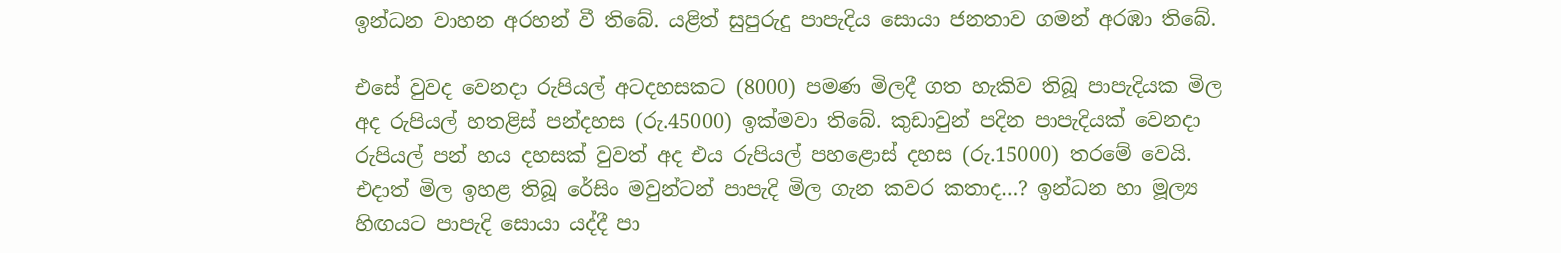ඉන්ධන වාහන අරහන් වී තිබේ. යළිත් සුපුරුදු පාපැදිය සොයා ජනතාව ගමන් අරඹා තිබේ.

එසේ වුවද වෙනදා රුපියල් අටදහසකට (8000) පමණ මිලදී ගත හැකිව තිබූ පාපැදියක මිල අද රුපියල් හතළිස් පන්දහස (රු.45000) ඉක්මවා තිබේ. කුඩාවුන් පදින පාපැදියක් වෙනදා රුපියල් පන් හය දහසක් වුවත් අද එය රුපියල් පහළොස් දහස (රු.15000) තරමේ වෙයි. එදාත් මිල ඉහළ තිබූ රේසිං මවුන්ටන් පාපැදි මිල ගැන කවර කතාද…? ඉන්ධන හා මූල්‍ය හිඟයට පාපැදි සොයා යද්දී පා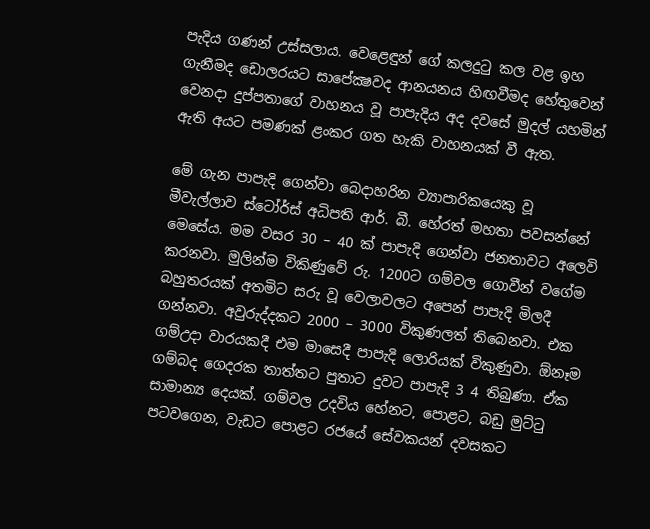පැදිය ගණන් උස්සලාය. වෙළෙඳුන් ගේ කලදුටු කල වළ ඉහ ගැනීමද ඩොලරයට සාපේක්‍ෂවද ආනයනය හිඟවීමද හේතුවෙන් වෙනදා දුප්පතාගේ වාහනය වූ පාපැදිය අද දවසේ මුදල් යහමින් ඇති අයට පමණක් ළංකර ගත හැකි වාහනයක් වී ඇත.

මේ ගැන පාපැදි ගෙන්වා බෙදාහරින ව්‍යාපාරිකයෙකු වූ මීවැල්ලාව ස්ටෝර්ස් අධිපති ආර්. බී. හේරත් මහතා පවසන්නේ මෙසේය. මම වසර 30 – 40 ක් පාපැදි ගෙන්වා ජනතාවට අලෙවි කරනවා. මුලින්ම විකිණුවේ රු. 1200ට ගම්වල ගොවීන් වගේම බහුතරයක් අතමිට සරු වූ වෙලාවලට අපෙන් පාපැදි මිලදී ගන්නවා. අවුරුද්දකට 2000 – 3000 විකුණලත් තිබෙනවා. එක ගම්උදා වාරයකදී එම මාසෙදී පාපැදි ලොරියක් විකුණුවා. ඕනෑම ගම්බද ගෙදරක තාත්තට පුතාට දුවට පාපැදි 3 4 තිබුණා. ඒක සාමාන්‍ය දෙයක්. ගම්වල උදවිය හේනට, පොළට, බඩු මුට්ටු පටවගෙන, වැඩට පොළට රජයේ සේවකයන් දවසකට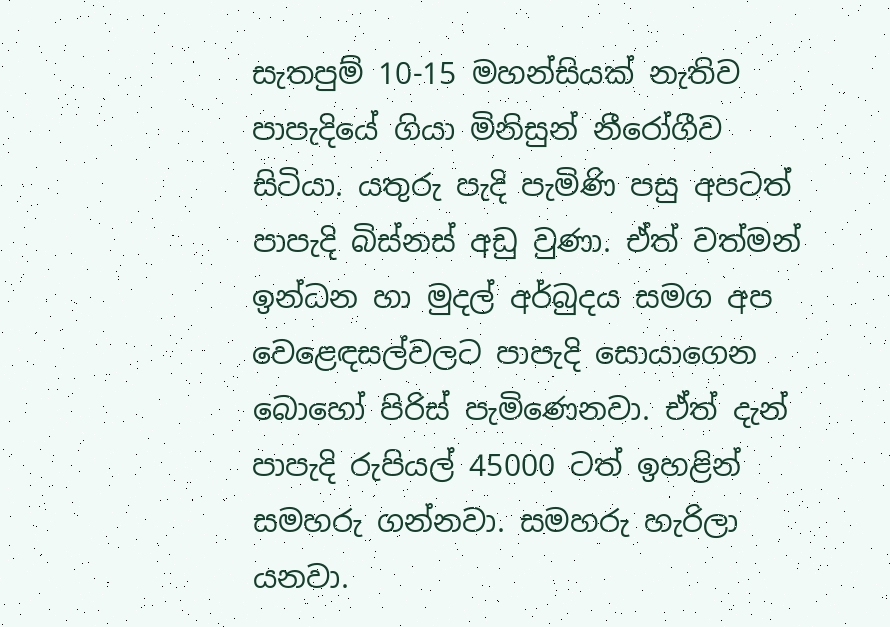සැතපුම් 10-15 මහන්සියක් නැතිව පාපැදියේ ගියා මිනිසුන් නීරෝගීව සිටියා. යතුරු පැදි පැමිණි පසු අපටත් පාපැදි බිස්නස් අඩු වුණා. ඒත් වත්මන් ඉන්ධන හා මුදල් අර්බුදය සමග අප වෙළෙඳසල්වලට පාපැදි සොයාගෙන බොහෝ පිරිස් පැමිණෙනවා. ඒත් දැන් පාපැදි රුපියල් 45000 ටත් ඉහළින් සමහරු ගන්නවා. සමහරු හැරිලා යනවා.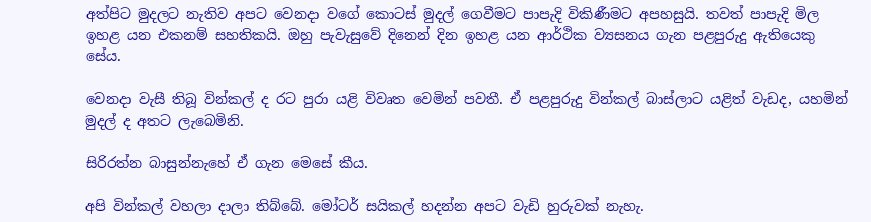අත්පිට මුදලට නැතිව අපට වෙනදා වගේ කොටස් මුදල් ගෙවීමට පාපැදි විකිණීමට අපහසුයි. තවත් පාපැදි මිල ඉහළ යන එකනම් සහතිකයි. ඔහු පැවැසුවේ දිනෙන් දින ඉහළ යන ආර්ථික ව්‍යසනය ගැන පළපුරුදු ඇතියෙකු සේය.

වෙනදා වැසී තිබූ වින්කල් ද රට පුරා යළි විවෘත වෙමින් පවතී. ඒ පළපුරුදු වින්කල් බාස්ලාට යළිත් වැඩද, යහමින් මුදල් ද අතට ලැබෙමිනි.

සිරිරත්න බාසුන්නැහේ ඒ ගැන මෙසේ කීය.

අපි වින්කල් වහලා දාලා තිබ්බේ. මෝටර් සයිකල් හදන්න අපට වැඩි හුරුවක් නැහැ.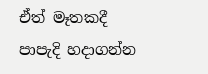ඒත් මෑතකදී පාපැදි හදාගන්න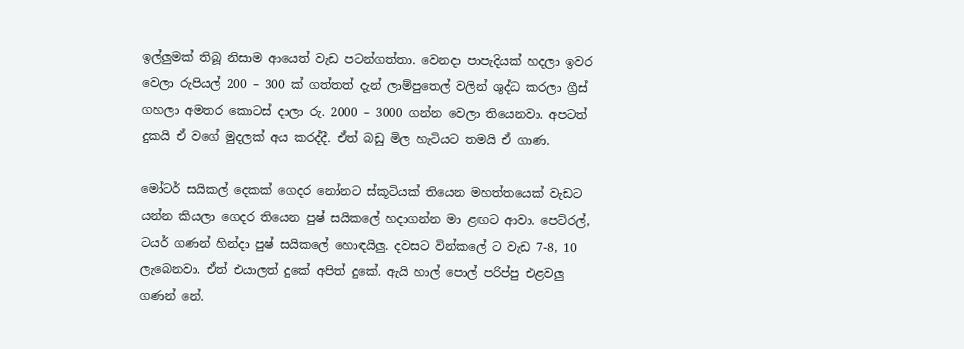ඉල්ලුමක් තිබූ නිසාම ආයෙත් වැඩ පටන්ගත්තා. වෙනදා පාපැදියක් හදලා ඉවර වෙලා රුපියල් 200 – 300 ක් ගත්තත් දැන් ලාම්පුතෙල් වලින් ශුද්ධ කරලා ග්‍රීස් ගහලා අමතර කොටස් දාලා රු. 2000 – 3000 ගන්න වෙලා තියෙනවා. අපටත් දුකයි ඒ වගේ මුදලක් අය කරද්දී. ඒත් බඩු මිල හැටියට තමයි ඒ ගාණ.

මෝටර් සයිකල් දෙකක් ගෙදර නෝනට ස්කූටියක් තියෙන මහත්තයෙක් වැඩට යන්න කියලා ගෙදර තියෙන පුෂ් සයිකලේ හදාගන්න මා ළඟට ආවා. පෙට්රල්, ටයර් ගණන් හින්දා පුෂ් සයිකලේ හොඳයිලු. දවසට වින්කලේ ට වැඩ 7-8, 10 ලැබෙනවා. ඒත් එයාලත් දුකේ අපිත් දුකේ. ඇයි හාල් පොල් පරිප්පු එළවලු ගණන් නේ.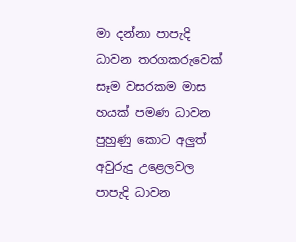මා දන්නා පාපැදි ධාවන තරගකරුවෙක් සෑම වසරකම මාස හයක් පමණ ධාවන පුහුණු කොට අලුත් අවුරුදු උළෙලවල පාපැදි ධාවන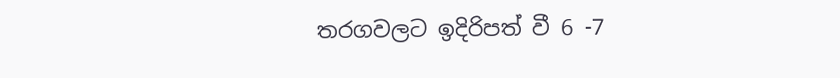තරගවලට ඉදිරිපත් වී 6 -7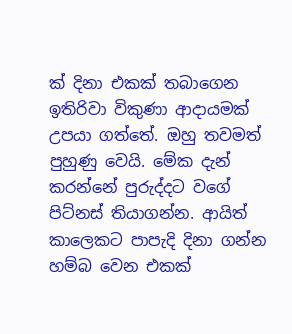ක් දිනා එකක් තබාගෙන ඉතිරිවා විකුණා ආදායමක් උපයා ගත්තේ. ඔහු තවමත් පුහුණු වෙයි. මේක දැන් කරන්නේ පුරුද්දට වගේ පිට්නස් තියාගන්න. ආයිත් කාලෙකට පාපැදි දිනා ගන්න හම්බ වෙන එකක්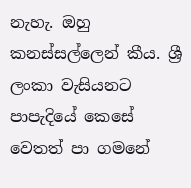නැහැ. ඔහු කනස්සල්ලෙන් කීය. ශ්‍රී ලංකා වැසියනට පාපැදියේ කෙසේ වෙතත් පා ගමනේ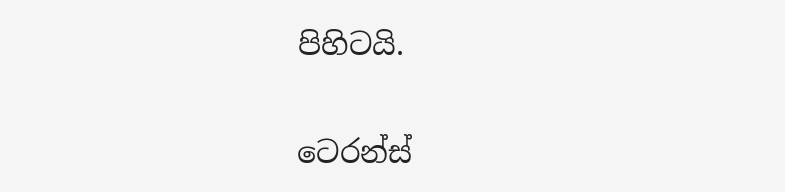පිහිටයි.

ටෙරන්ස්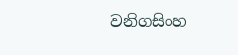වනිගසිංහ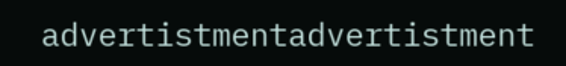advertistmentadvertistment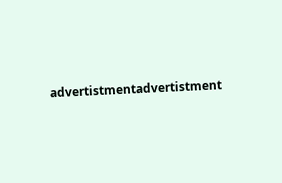advertistmentadvertistment